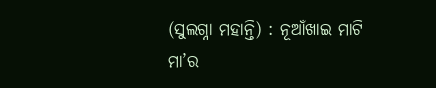(ସୁଲଗ୍ନା ମହାନ୍ତି) : ନୂଆଁଖାଇ ମାଟି ମା’ର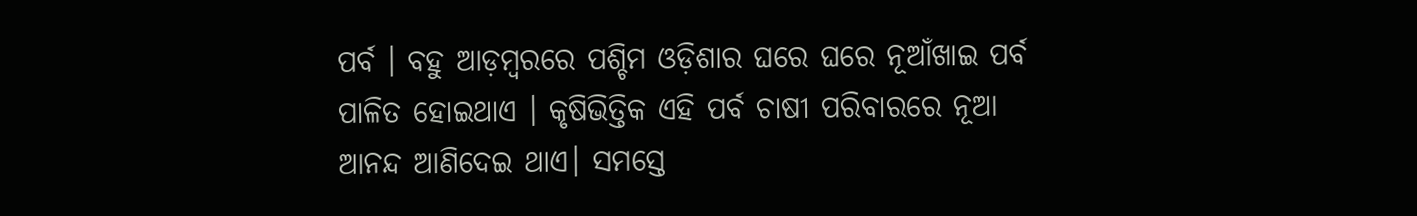ପର୍ବ । ବହୁ ଆଡ଼ମ୍ବରରେ ପଶ୍ଚିମ ଓଡ଼ିଶାର ଘରେ ଘରେ ନୂଆଁଖାଇ ପର୍ବ ପାଳିତ ହୋଇଥାଏ । କୃଷିଭିତ୍ତିକ ଏହି ପର୍ବ ଚାଷୀ ପରିବାରରେ ନୂଆ ଆନନ୍ଦ ଆଣିଦେଇ ଥାଏ। ସମସ୍ତେ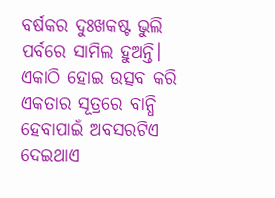ବର୍ଷକର ଦୁଃଖକଷ୍ଟ ଭୁଲି ପର୍ବରେ ସାମିଲ ହୁଅନ୍ତି। ଏକାଠି ହୋଇ ଉତ୍ସବ କରି ଏକତାର ସୂତ୍ରରେ ବାନ୍ଧି ହେବାପାଇଁ ଅବସରଟିଏ ଦେଇଥାଏ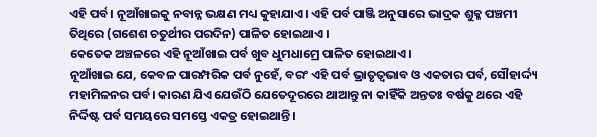ଏହି ପର୍ବ। ନୂଆଁଖାଇକୁ ନବାନ୍ନ ଭକ୍ଷଣ ମଧ୍ୟ କୁହାଯାଏ। ଏହି ପର୍ବ ପାଞ୍ଜି ଅନୁସାରେ ଭାଦ୍ରକ ଶୁକ୍ଳ ପଞ୍ଚମୀ ତିଥିରେ (ଗଶେଶ ଚତୁର୍ଥୀର ପରଦିନ) ପାଳିତ ହୋଇଥାଏ ।
କେତେକ ଅଞ୍ଚଳରେ ଏହି ନୂଆଁଖାଇ ପର୍ବ ଖୁବ ଧୁମଧାମ୍ରେ ପାଳିତ ହୋଇଥାଏ।
ନୂଆଁଖାଇ ଯେ, କେବଳ ପାରମ୍ପରିକ ପର୍ବ ନୁହେଁ, ବରଂ ଏହି ପର୍ବ ଭ୍ରାତୃତ୍ବଭାବ ଓ ଏକତାର ପର୍ବ, ସୌହାର୍ଦ୍ଦ୍ୟ ମହାମିଳନର ପର୍ବ। କାରଣ ଯିଏ ଯେଉଁଠି ଯେତେଦୂରରେ ଥାଆନ୍ତୁ ନା କାହିଁକି ଅନ୍ତତଃ ବର୍ଷକୁ ଥରେ ଏହି ନିର୍ଦ୍ଦିଷ୍ଟ ପର୍ବ ସମୟରେ ସମସ୍ତେ ଏକତ୍ର ହୋଇଥାନ୍ତି।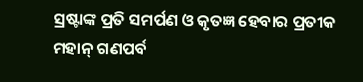ସ୍ରଷ୍ଟାଙ୍କ ପ୍ରତି ସମର୍ପଣ ଓ କୃତଜ୍ଞ ହେବାର ପ୍ରତୀକ ମହାନ୍ ଗଣପର୍ବ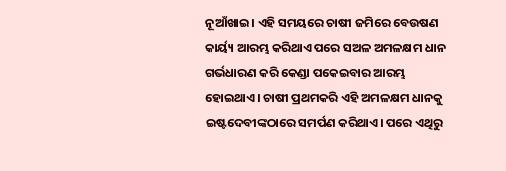ନୂଆଁଖାଇ। ଏହି ସମୟରେ ଚାଷୀ ଜମିରେ ବେଉଷଣ କାର୍ୟ୍ୟ ଆରମ୍ଭ କରିଥାଏ ପରେ ସଅଳ ଅମଳକ୍ଷମ ଧାନ ଗର୍ଭଧାରଣ କରି କେଣ୍ଡା ପକେଇବାର ଆରମ୍ଭ ହୋଇଥାଏ। ଚାଷୀ ପ୍ରଥମକରି ଏହି ଅମଳକ୍ଷମ ଧାନକୁ ଇଷ୍ଟଦେବୀଙ୍କଠାରେ ସମର୍ପଣ କରିଥାଏ। ପରେ ଏଥିରୁ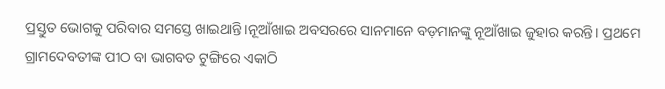ପ୍ରସ୍ତୁତ ଭୋଗକୁ ପରିବାର ସମସ୍ତେ ଖାଇଥାନ୍ତି।ନୂଆଁଖାଇ ଅବସରରେ ସାନମାନେ ବଡ଼ମାନଙ୍କୁ ନୂଆଁଖାଇ ଜୁହାର କରନ୍ତି। ପ୍ରଥମେ ଗ୍ରାମଦେବତୀଙ୍କ ପୀଠ ବା ଭାଗବତ ଟୁଙ୍ଗିରେ ଏକାଠି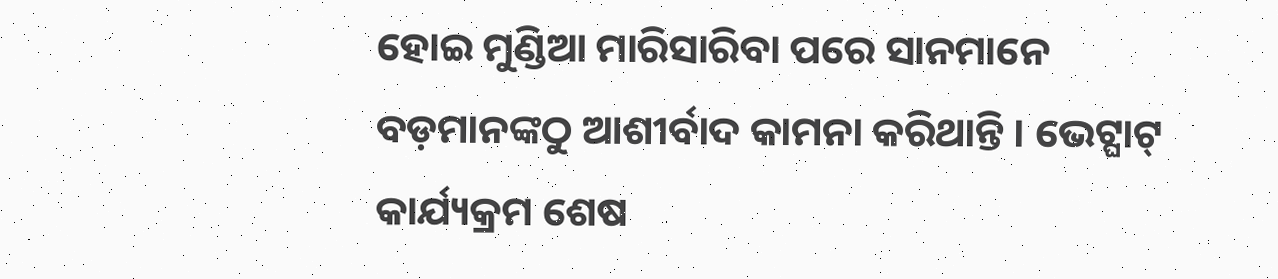ହୋଇ ମୁଣ୍ଡିଆ ମାରିସାରିବା ପରେ ସାନମାନେ ବଡ଼ମାନଙ୍କଠୁ ଆଶୀର୍ବାଦ କାମନା କରିଥାନ୍ତି । ଭେଟ୍ଘାଟ୍ କାର୍ଯ୍ୟକ୍ରମ ଶେଷ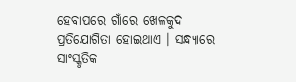ହେବାପରେ ଗାଁରେ ଖେଳକୁଦ ପ୍ରତିଯୋଗିତା ହୋଇଥାଏ । ସନ୍ଧ୍ୟାରେ ସାଂସ୍କୃତିକ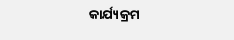କାର୍ଯ୍ୟକ୍ରମ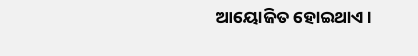ଆୟୋଜିତ ହୋଇଥାଏ।